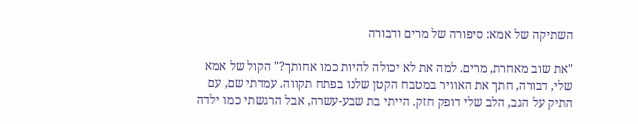השתיקה של אמא: סיפורה של מרים ודבורה

"את שוב מאחרת, מרים. למה את לא יכולה להיות כמו אחותך?" הקול של אמא שלי, דבורה, חתך את האוויר במטבח הקטן שלנו בפתח תקווה. עמדתי שם, עם התיק על הגב, הלב שלי דופק חזק. הייתי בת שבע-עשרה, אבל הרגשתי כמו ילדה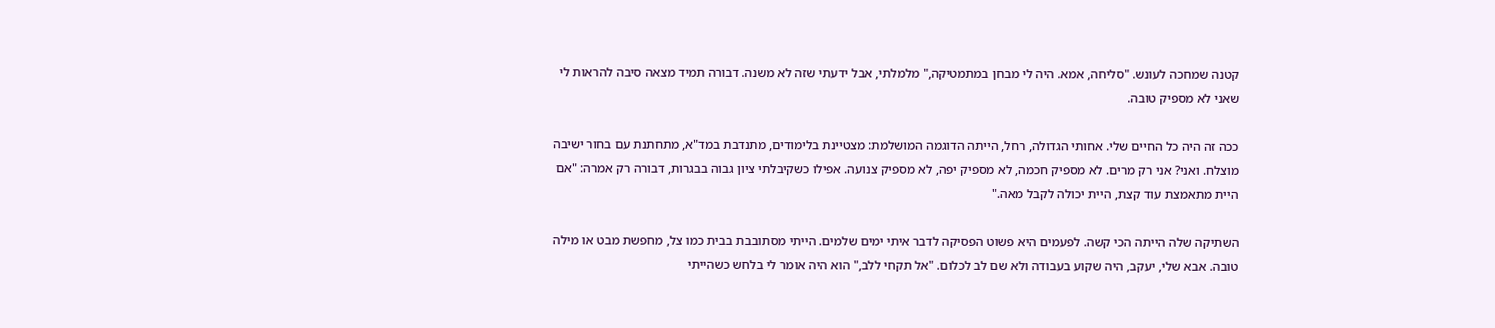קטנה שמחכה לעונש. "סליחה, אמא. היה לי מבחן במתמטיקה," מלמלתי, אבל ידעתי שזה לא משנה. דבורה תמיד מצאה סיבה להראות לי שאני לא מספיק טובה.

ככה זה היה כל החיים שלי. אחותי הגדולה, רחל, הייתה הדוגמה המושלמת: מצטיינת בלימודים, מתנדבת במד"א, מתחתנת עם בחור ישיבה מוצלח. ואני? אני רק מרים. לא מספיק חכמה, לא מספיק יפה, לא מספיק צנועה. אפילו כשקיבלתי ציון גבוה בבגרות, דבורה רק אמרה: "אם היית מתאמצת עוד קצת, היית יכולה לקבל מאה."

השתיקה שלה הייתה הכי קשה. לפעמים היא פשוט הפסיקה לדבר איתי ימים שלמים. הייתי מסתובבת בבית כמו צל, מחפשת מבט או מילה טובה. אבא שלי, יעקב, היה שקוע בעבודה ולא שם לב לכלום. "אל תקחי ללב," הוא היה אומר לי בלחש כשהייתי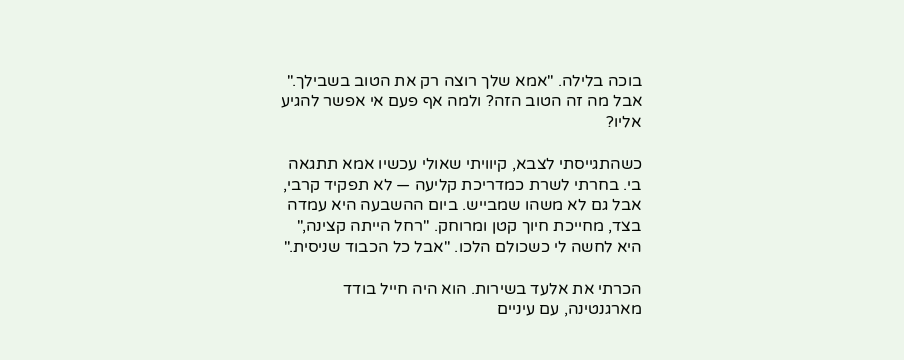בוכה בלילה. "אמא שלך רוצה רק את הטוב בשבילך." אבל מה זה הטוב הזה? ולמה אף פעם אי אפשר להגיע אליו?

כשהתגייסתי לצבא, קיוויתי שאולי עכשיו אמא תתגאה בי. בחרתי לשרת כמדריכת קליעה — לא תפקיד קרבי, אבל גם לא משהו שמבייש. ביום ההשבעה היא עמדה בצד, מחייכת חיוך קטן ומרוחק. "רחל הייתה קצינה," היא לחשה לי כשכולם הלכו. "אבל כל הכבוד שניסית."

הכרתי את אלעד בשירות. הוא היה חייל בודד מארגנטינה, עם עיניים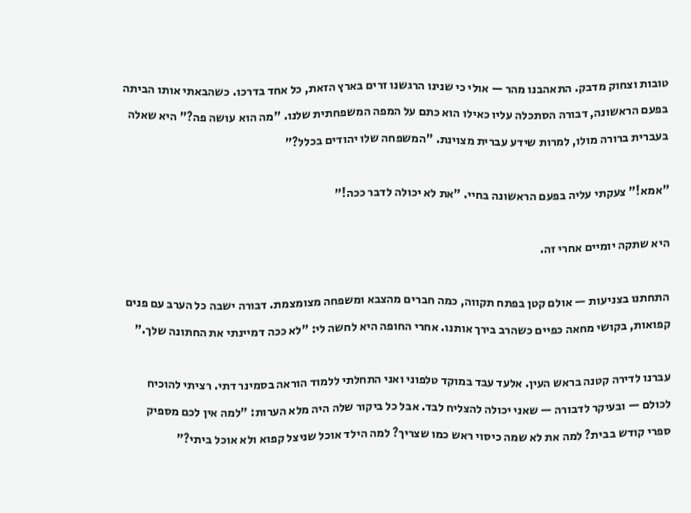טובות וצחוק מדבק. התאהבנו מהר — אולי כי שנינו הרגשנו זרים בארץ הזאת, כל אחד בדרכו. כשהבאתי אותו הביתה בפעם הראשונה, דבורה הסתכלה עליו כאילו הוא כתם על המפה המשפחתית שלנו. "מה הוא עושה פה?" היא שאלה בעברית ברורה מולו, למרות שידע עברית מצוינת. "המשפחה שלו יהודים בכלל?"

"אמא!" צעקתי עליה בפעם הראשונה בחיי. "את לא יכולה לדבר ככה!"

היא שתקה יומיים אחרי זה.

התחתנו בצניעות — אולם קטן בפתח תקווה, כמה חברים מהצבא ומשפחה מצומצמת. דבורה ישבה כל הערב עם פנים קפואות, בקושי מחאה כפיים כשהרב בירך אותנו. אחרי החופה היא לחשה לי: "לא ככה דמיינתי את החתונה שלך."

עברנו לדירה קטנה בראש העין. אלעד עבד במוקד טלפוני ואני התחלתי ללמוד הוראה בסמינר דתי. רציתי להוכיח לכולם — ובעיקר לדבורה — שאני יכולה להצליח לבד. אבל כל ביקור שלה היה מלא הערות: "למה אין לכם מספיק ספרי קודש בבית? למה את לא שמה כיסוי ראש כמו שצריך? למה הילד אוכל שניצל קפוא ולא אוכל ביתי?"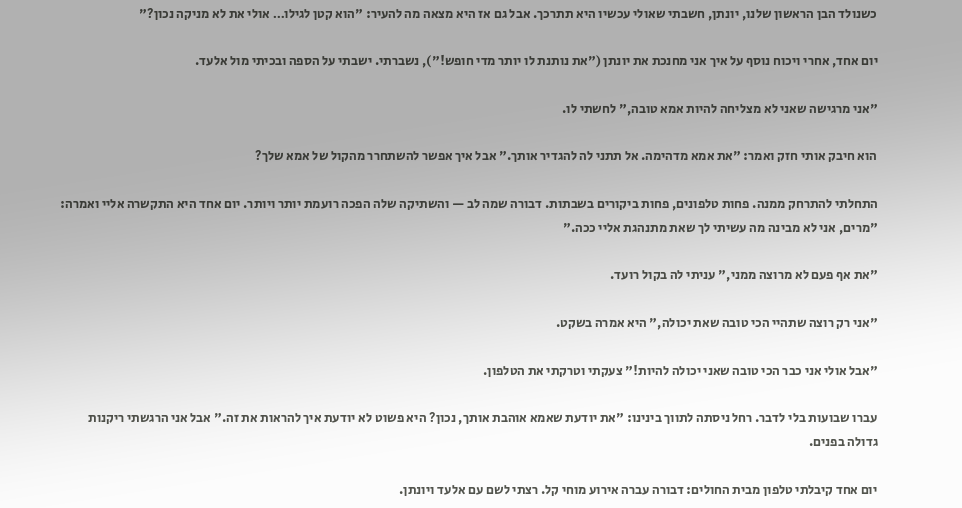כשנולד הבן הראשון שלנו, יונתן, חשבתי שאולי עכשיו היא תתרכך. אבל גם אז היא מצאה מה להעיר: "הוא קטן לגילו… אולי את לא מניקה נכון?"

יום אחד, אחרי ויכוח נוסף על איך אני מחנכת את יונתן ("את נותנת לו יותר מדי חופש!"), נשברתי. ישבתי על הספה ובכיתי מול אלעד.

"אני מרגישה שאני לא מצליחה להיות אמא טובה," לחשתי לו.

הוא חיבק אותי חזק ואמר: "את אמא מדהימה. אל תתני לה להגדיר אותך." אבל איך אפשר להשתחרר מהקול של אמא שלך?

התחלתי להתרחק ממנה. פחות טלפונים, פחות ביקורים בשבתות. דבורה שמה לב — והשתיקה שלה הפכה רועמת יותר ויותר. יום אחד היא התקשרה אליי ואמרה: "מרים, אני לא מבינה מה עשיתי לך שאת מתנהגת אליי ככה."

"את אף פעם לא מרוצה ממני," עניתי לה בקול רועד.

"אני רק רוצה שתהיי הכי טובה שאת יכולה," היא אמרה בשקט.

"אבל אולי אני כבר הכי טובה שאני יכולה להיות!" צעקתי וטרקתי את הטלפון.

עברו שבועות בלי לדבר. רחל ניסתה לתווך בינינו: "את יודעת שאמא אוהבת אותך, נכון? היא פשוט לא יודעת איך להראות את זה." אבל אני הרגשתי ריקנות גדולה בפנים.

יום אחד קיבלתי טלפון מבית החולים: דבורה עברה אירוע מוחי קל. רצתי לשם עם אלעד ויונתן.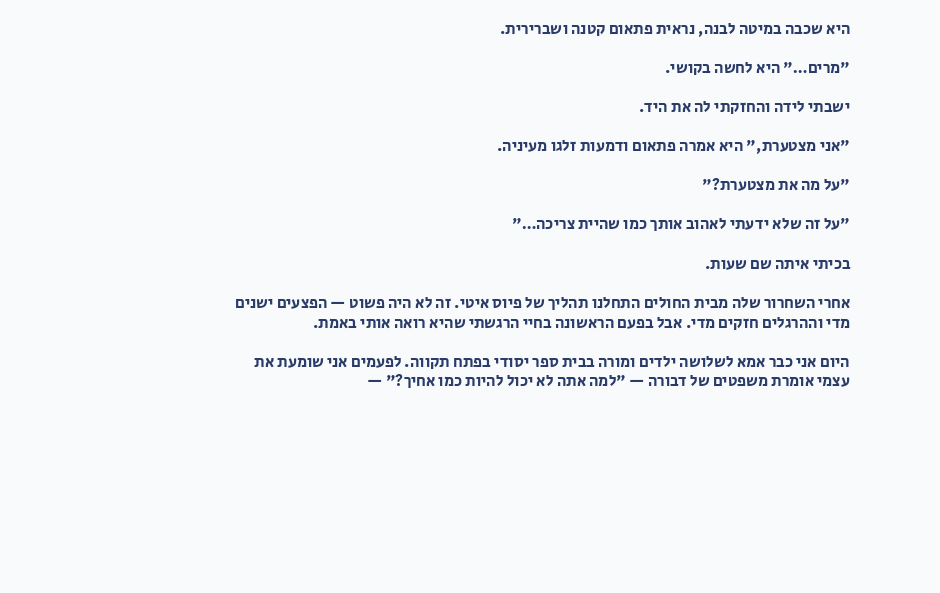היא שכבה במיטה לבנה, נראית פתאום קטנה ושברירית.

"מרים…" היא לחשה בקושי.

ישבתי לידה והחזקתי לה את היד.

"אני מצטערת," היא אמרה פתאום ודמעות זלגו מעיניה.

"על מה את מצטערת?"

"על זה שלא ידעתי לאהוב אותך כמו שהיית צריכה…"

בכיתי איתה שם שעות.

אחרי השחרור שלה מבית החולים התחלנו תהליך של פיוס איטי. זה לא היה פשוט — הפצעים ישנים מדי וההרגלים חזקים מדי. אבל בפעם הראשונה בחיי הרגשתי שהיא רואה אותי באמת.

היום אני כבר אמא לשלושה ילדים ומורה בבית ספר יסודי בפתח תקווה. לפעמים אני שומעת את עצמי אומרת משפטים של דבורה — "למה אתה לא יכול להיות כמו אחיך?" —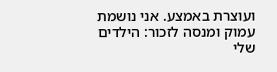ועוצרת באמצע. אני נושמת עמוק ומנסה לזכור: הילדים שלי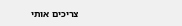צריכים אותי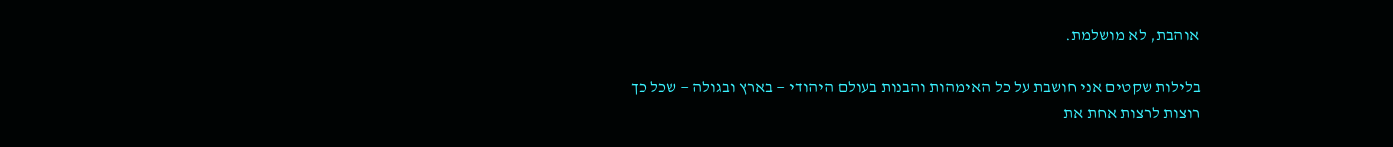אוהבת, לא מושלמת.

בלילות שקטים אני חושבת על כל האימהות והבנות בעולם היהודי — בארץ ובגולה — שכל כך רוצות לרצות אחת את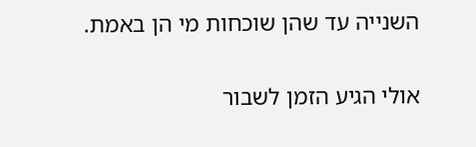השנייה עד שהן שוכחות מי הן באמת.

אולי הגיע הזמן לשבור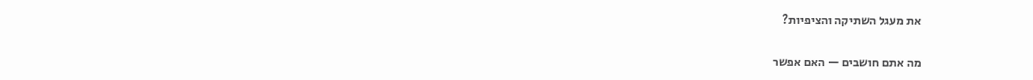את מעגל השתיקה והציפיות?

מה אתם חושבים — האם אפשר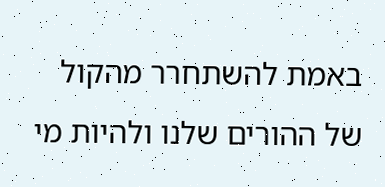באמת להשתחרר מהקול של ההורים שלנו ולהיות מי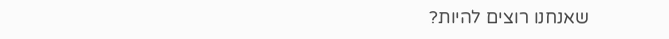שאנחנו רוצים להיות?